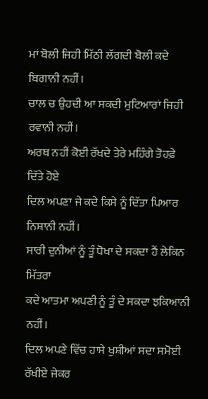ਮਾਂ ਬੋਲੀ ਜਿਹੀ ਮਿੱਠੀ ਲੱਗਦੀ ਬੋਲੀ ਕਦੇ ਬਿਗਾਨੀ ਨਹੀਂ।
ਚਾਲ ਚ ਉਹਦੀ ਆ ਸਕਦੀ ਮੁਟਿਆਰਾਂ ਜਿਹੀ ਰਵਾਨੀ ਨਹੀਂ।
ਅਰਥ ਨਹੀਂ ਕੋਈ ਰੱਖਦੇ ਤੇਰੇ ਮਹਿੰਗੇ ਤੋਹਫ਼ੇ ਦਿੱਤੇ ਹੋਏ
ਦਿਲ ਅਪਣਾ ਜੇ ਕਦੇ ਕਿਸੇ ਨੂੰ ਦਿੱਤਾ ਪਿਆਰ ਨਿਸ਼ਾਨੀ ਨਹੀਂ।
ਸਾਰੀ ਦੁਨੀਆਂ ਨੂੰ ਤੂੰ ਧੋਖਾ ਦੇ ਸਕਦਾ ਹੈਂ ਲੇਕਿਨ ਮਿੱਤਰਾ
ਕਦੇ ਆਤਮਾ ਅਪਣੀ ਨੂੰ ਤੂੰ ਦੇ ਸਕਦਾ ਝਕਿਆਨੀ ਨਹੀਂ।
ਦਿਲ ਅਪਣੇ ਵਿੱਚ ਹਾਸੇ ਖੁਸ਼ੀਆਂ ਸਦਾ ਸਮੋਈ ਰੱਖੀਏ ਜੇਕਰ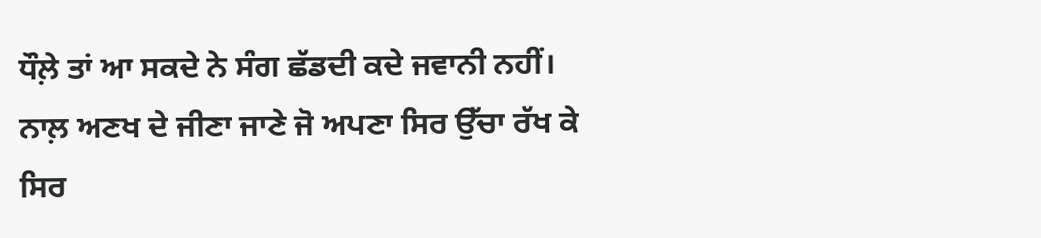ਧੌਲ਼ੇ ਤਾਂ ਆ ਸਕਦੇ ਨੇ ਸੰਗ ਛੱਡਦੀ ਕਦੇ ਜਵਾਨੀ ਨਹੀਂ।
ਨਾਲ਼ ਅਣਖ ਦੇ ਜੀਣਾ ਜਾਣੇ ਜੋ ਅਪਣਾ ਸਿਰ ਉੱਚਾ ਰੱਖ ਕੇ
ਸਿਰ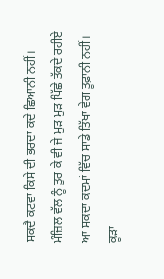ਸਕਦੈ ਕਟਵਾ ਕਿਸੇ ਦੀ ਭਰਦਾ ਕਦੇ ਛਿਆਨੀ ਨਹੀਂ।
ਮੰਜ਼ਿਲ ਵੱਲ ਨੂੰ ਤੁਰ ਕੇ ਵੀ ਜੇ ਮੁੜ ਮੁੜ ਪਿੱਛੇ ਤੱਕਦੇ ਰਹੀਏ
ਆ ਸਕਦਾ ਕਦਮਾਂ ਵਿੱਚ ਸਾਡੇ ਤਿੱਖਾ ਵੇਗ ਤੂਫ਼ਾਨੀ ਨਹੀਂ।
ਕੂੜਾ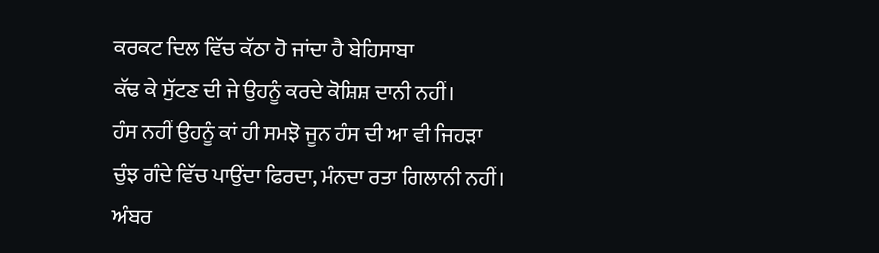ਕਰਕਟ ਦਿਲ ਵਿੱਚ ਕੱਠਾ ਹੋ ਜਾਂਦਾ ਹੈ ਬੇਹਿਸਾਬਾ
ਕੱਢ ਕੇ ਸੁੱਟਣ ਦੀ ਜੇ ਉਹਨੂੰ ਕਰਦੇ ਕੋਸ਼ਿਸ਼ ਦਾਨੀ ਨਹੀਂ।
ਹੰਸ ਨਹੀਂ ਉਹਨੂੰ ਕਾਂ ਹੀ ਸਮਝੋ ਜੂਨ ਹੰਸ ਦੀ ਆ ਵੀ ਜਿਹੜਾ
ਚੁੰਝ ਗੰਦੇ ਵਿੱਚ ਪਾਉਂਦਾ ਫਿਰਦਾ, ਮੰਨਦਾ ਰਤਾ ਗਿਲਾਨੀ ਨਹੀਂ।
ਅੰਬਰ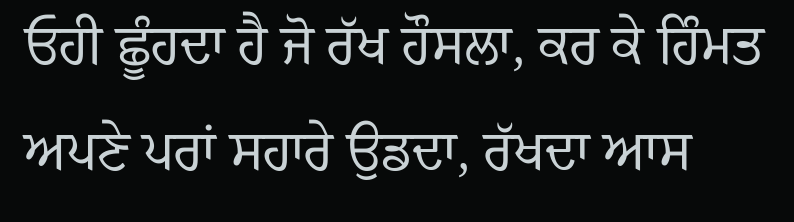ਓਹੀ ਛੂੰਹਦਾ ਹੈ ਜੋ ਰੱਖ ਹੌਸਲਾ, ਕਰ ਕੇ ਹਿੰਮਤ
ਅਪਣੇ ਪਰਾਂ ਸਹਾਰੇ ਉਡਦਾ, ਰੱਖਦਾ ਆਸ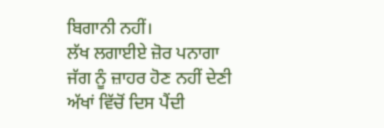ਬਿਗਾਨੀ ਨਹੀਂ।
ਲੱਖ ਲਗਾਈਏ ਜ਼ੋਰ ਪਨਾਗਾ ਜੱਗ ਨੂੰ ਜ਼ਾਹਰ ਹੋਣ ਨਹੀਂ ਦੇਣੀ
ਅੱਖਾਂ ਵਿੱਚੋਂ ਦਿਸ ਪੈਂਦੀ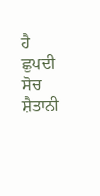ਹੈ ਛੁਪਦੀ ਸੋਚ ਸ਼ੈਤਾਨੀ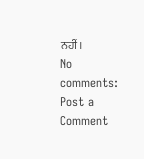ਨਹੀਂ।
No comments:
Post a Comment